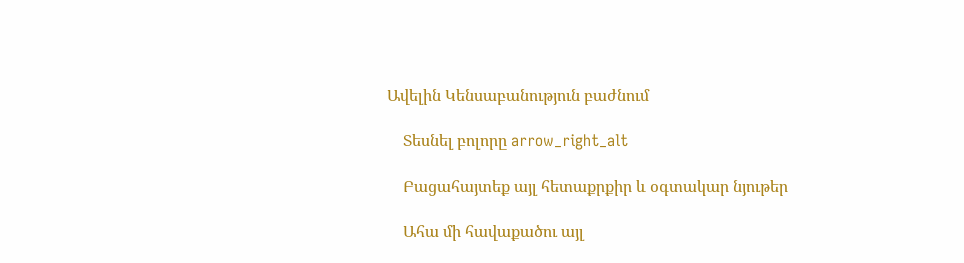Ավելին Կենսաբանություն բաժնում

    Տեսնել բոլորը arrow_right_alt

    Բացահայտեք այլ հետաքրքիր և օգտակար նյութեր

    Ահա մի հավաքածու այլ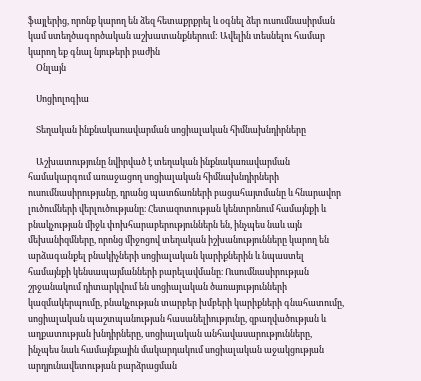ֆայլերից, որոնք կարող են ձեզ հետաքրքրել և օգնել ձեր ուսումնասիրման կամ ստեղծագործական աշխատանքներում: Ավելին տեսնելու համար կարող եք գնալ նյութերի բաժին
    Օնլայն

    Սոցիոլոգիա

    Տեղական ինքնակառավարման սոցիալական հիմնախնդիրները

    Աշխատությունը նվիրված է տեղական ինքնակառավարման համակարգում առաջացող սոցիալական հիմնախնդիրների ուսումնասիրությանը, դրանց պատճառների բացահայտմանը և հնարավոր լուծումների վերլուծությանը։ Հետազոտության կենտրոնում համայնքի և բնակչության միջև փոխհարաբերություններն են, ինչպես նաև այն մեխանիզմները, որոնց միջոցով տեղական իշխանությունները կարող են արձագանքել բնակիչների սոցիալական կարիքներին և նպաստել համայնքի կենսապայմանների բարելավմանը։ Ուսումնասիրության շրջանակում դիտարկվում են սոցիալական ծառայությունների կազմակերպումը, բնակչության տարբեր խմբերի կարիքների գնահատումը, սոցիալական պաշտպանության հասանելիությունը, զբաղվածության և աղքատության խնդիրները, սոցիալական անհավասարությունները, ինչպես նաև համայնքային մակարդակում սոցիալական աջակցության արդյունավետության բարձրացման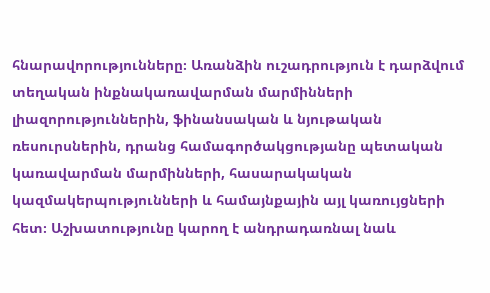հնարավորությունները։ Առանձին ուշադրություն է դարձվում տեղական ինքնակառավարման մարմինների լիազորություններին, ֆինանսական և նյութական ռեսուրսներին, դրանց համագործակցությանը պետական կառավարման մարմինների, հասարակական կազմակերպությունների և համայնքային այլ կառույցների հետ։ Աշխատությունը կարող է անդրադառնալ նաև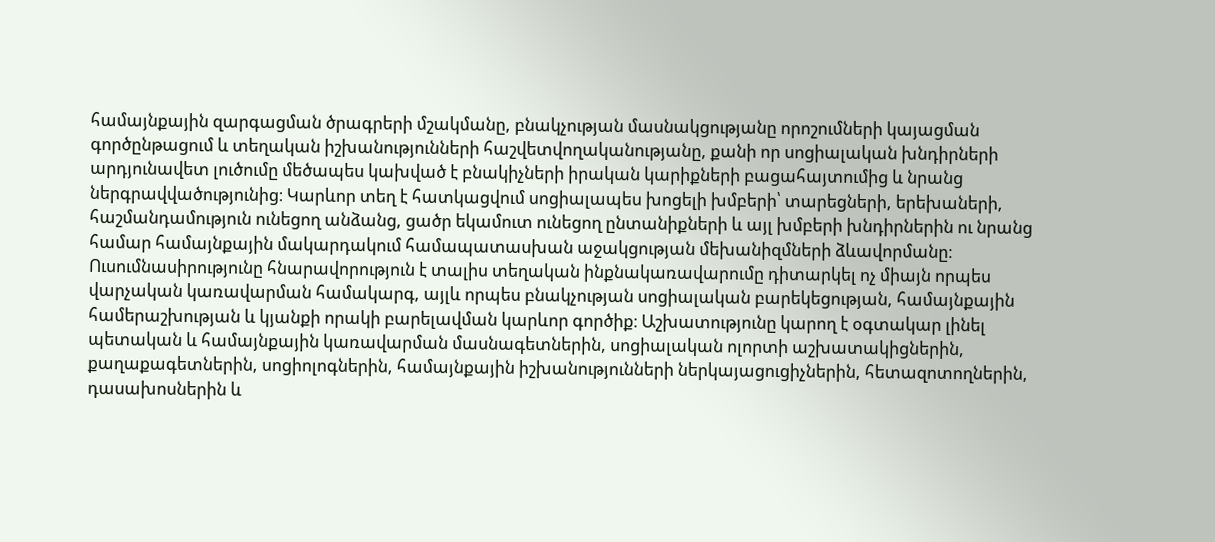համայնքային զարգացման ծրագրերի մշակմանը, բնակչության մասնակցությանը որոշումների կայացման գործընթացում և տեղական իշխանությունների հաշվետվողականությանը, քանի որ սոցիալական խնդիրների արդյունավետ լուծումը մեծապես կախված է բնակիչների իրական կարիքների բացահայտումից և նրանց ներգրավվածությունից։ Կարևոր տեղ է հատկացվում սոցիալապես խոցելի խմբերի՝ տարեցների, երեխաների, հաշմանդամություն ունեցող անձանց, ցածր եկամուտ ունեցող ընտանիքների և այլ խմբերի խնդիրներին ու նրանց համար համայնքային մակարդակում համապատասխան աջակցության մեխանիզմների ձևավորմանը։ Ուսումնասիրությունը հնարավորություն է տալիս տեղական ինքնակառավարումը դիտարկել ոչ միայն որպես վարչական կառավարման համակարգ, այլև որպես բնակչության սոցիալական բարեկեցության, համայնքային համերաշխության և կյանքի որակի բարելավման կարևոր գործիք։ Աշխատությունը կարող է օգտակար լինել պետական և համայնքային կառավարման մասնագետներին, սոցիալական ոլորտի աշխատակիցներին, քաղաքագետներին, սոցիոլոգներին, համայնքային իշխանությունների ներկայացուցիչներին, հետազոտողներին, դասախոսներին և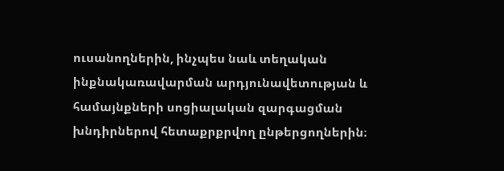ուսանողներին, ինչպես նաև տեղական ինքնակառավարման արդյունավետության և համայնքների սոցիալական զարգացման խնդիրներով հետաքրքրվող ընթերցողներին։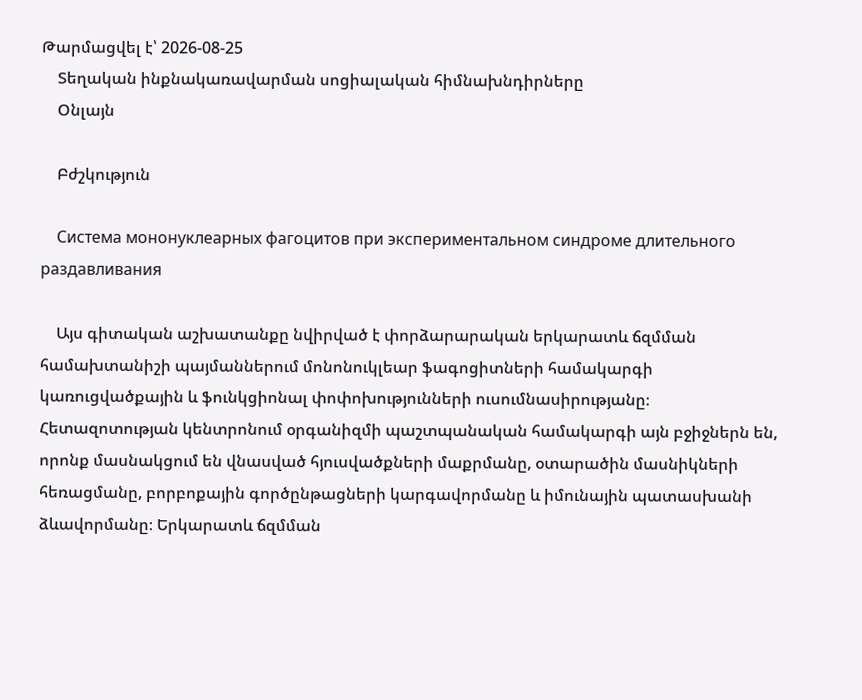Թարմացվել է՝ 2026-08-25
    Տեղական ինքնակառավարման սոցիալական հիմնախնդիրները
    Օնլայն

    Բժշկություն

    Система мононуклеарных фагоцитов при экспериментальном синдроме длительного раздавливания

    Այս գիտական աշխատանքը նվիրված է փորձարարական երկարատև ճզմման համախտանիշի պայմաններում մոնոնուկլեար ֆագոցիտների համակարգի կառուցվածքային և ֆունկցիոնալ փոփոխությունների ուսումնասիրությանը։ Հետազոտության կենտրոնում օրգանիզմի պաշտպանական համակարգի այն բջիջներն են, որոնք մասնակցում են վնասված հյուսվածքների մաքրմանը, օտարածին մասնիկների հեռացմանը, բորբոքային գործընթացների կարգավորմանը և իմունային պատասխանի ձևավորմանը։ Երկարատև ճզմման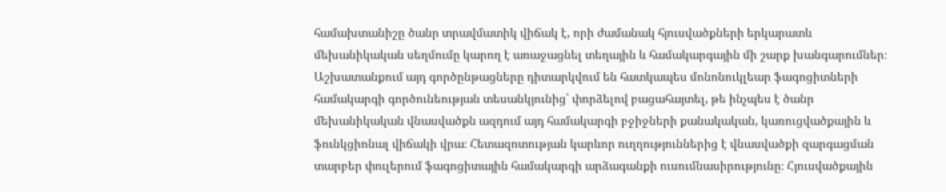համախտանիշը ծանր տրավմատիկ վիճակ է, որի ժամանակ հյուսվածքների երկարատև մեխանիկական սեղմումը կարող է առաջացնել տեղային և համակարգային մի շարք խանգարումներ։ Աշխատանքում այդ գործընթացները դիտարկվում են հատկապես մոնոնուկլեար ֆագոցիտների համակարգի գործունեության տեսանկյունից՝ փորձելով բացահայտել, թե ինչպես է ծանր մեխանիկական վնասվածքն ազդում այդ համակարգի բջիջների քանակական, կառուցվածքային և ֆունկցիոնալ վիճակի վրա։ Հետազոտության կարևոր ուղղություններից է վնասվածքի զարգացման տարբեր փուլերում ֆագոցիտային համակարգի արձագանքի ուսումնասիրությունը։ Հյուսվածքային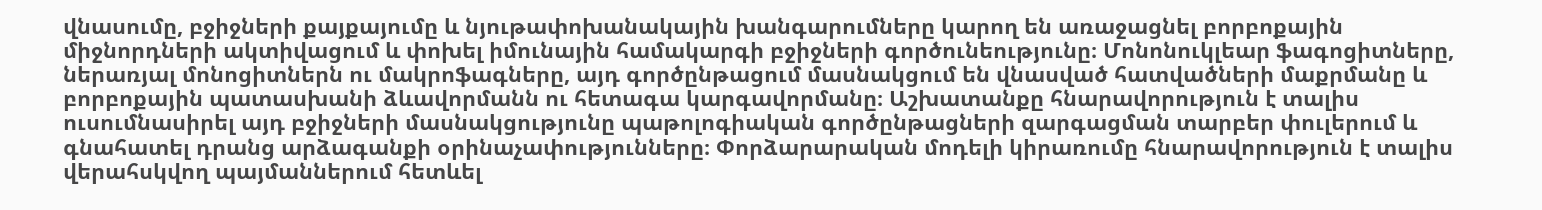վնասումը, բջիջների քայքայումը և նյութափոխանակային խանգարումները կարող են առաջացնել բորբոքային միջնորդների ակտիվացում և փոխել իմունային համակարգի բջիջների գործունեությունը։ Մոնոնուկլեար ֆագոցիտները, ներառյալ մոնոցիտներն ու մակրոֆագները, այդ գործընթացում մասնակցում են վնասված հատվածների մաքրմանը և բորբոքային պատասխանի ձևավորմանն ու հետագա կարգավորմանը։ Աշխատանքը հնարավորություն է տալիս ուսումնասիրել այդ բջիջների մասնակցությունը պաթոլոգիական գործընթացների զարգացման տարբեր փուլերում և գնահատել դրանց արձագանքի օրինաչափությունները։ Փորձարարական մոդելի կիրառումը հնարավորություն է տալիս վերահսկվող պայմաններում հետևել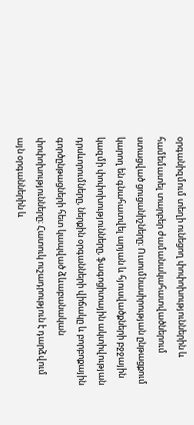օրգանիզմում տեղի ունեցող փոփոխություններին և համեմատել տարբեր ժամանակահատվածներում ստացված ցուցանիշները։ Ուսումնասիրության ընթացքում կարող են գնահատվել արյան և հյուսվածքների բջջային կազմի փոփոխությունները, ֆագոցիտային ակտիվության դրսևորումները, ներքին օրգանների վիճակը և բորբոքային գործընթացների հետ կապված ձևաբանական փոփոխությունները։ Հատուկ ուշադրություն է դարձվում այն օրգաններին և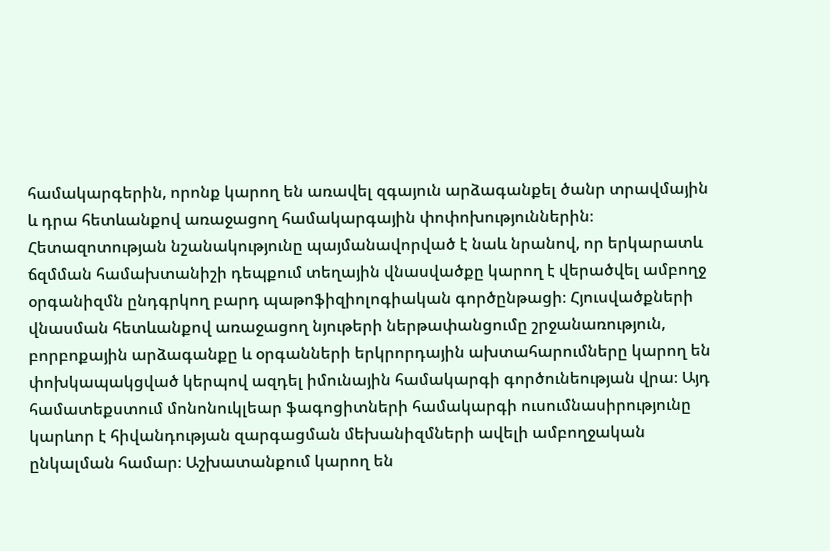համակարգերին, որոնք կարող են առավել զգայուն արձագանքել ծանր տրավմային և դրա հետևանքով առաջացող համակարգային փոփոխություններին։ Հետազոտության նշանակությունը պայմանավորված է նաև նրանով, որ երկարատև ճզմման համախտանիշի դեպքում տեղային վնասվածքը կարող է վերածվել ամբողջ օրգանիզմն ընդգրկող բարդ պաթոֆիզիոլոգիական գործընթացի։ Հյուսվածքների վնասման հետևանքով առաջացող նյութերի ներթափանցումը շրջանառություն, բորբոքային արձագանքը և օրգանների երկրորդային ախտահարումները կարող են փոխկապակցված կերպով ազդել իմունային համակարգի գործունեության վրա։ Այդ համատեքստում մոնոնուկլեար ֆագոցիտների համակարգի ուսումնասիրությունը կարևոր է հիվանդության զարգացման մեխանիզմների ավելի ամբողջական ընկալման համար։ Աշխատանքում կարող են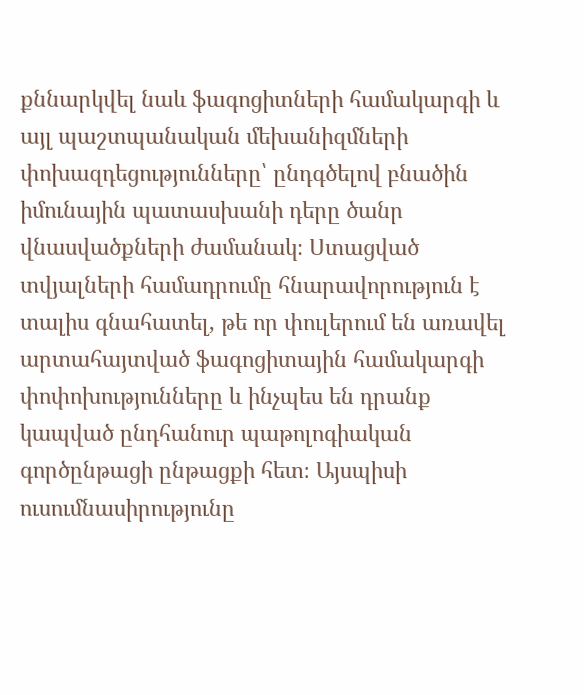քննարկվել նաև ֆագոցիտների համակարգի և այլ պաշտպանական մեխանիզմների փոխազդեցությունները՝ ընդգծելով բնածին իմունային պատասխանի դերը ծանր վնասվածքների ժամանակ։ Ստացված տվյալների համադրումը հնարավորություն է տալիս գնահատել, թե որ փուլերում են առավել արտահայտված ֆագոցիտային համակարգի փոփոխությունները և ինչպես են դրանք կապված ընդհանուր պաթոլոգիական գործընթացի ընթացքի հետ։ Այսպիսի ուսումնասիրությունը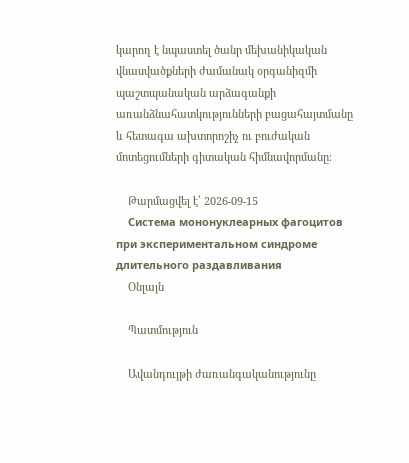կարող է նպաստել ծանր մեխանիկական վնասվածքների ժամանակ օրգանիզմի պաշտպանական արձագանքի առանձնահատկությունների բացահայտմանը և հետագա ախտորոշիչ ու բուժական մոտեցումների գիտական հիմնավորմանը։

    Թարմացվել է՝ 2026-09-15
    Система мононуклеарных фагоцитов при экспериментальном синдроме длительного раздавливания
    Օնլայն

    Պատմություն

    Ավանդույթի ժառանգականությունը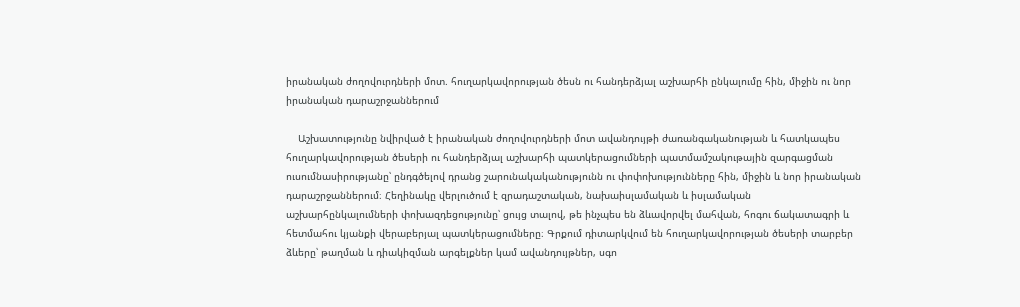իրանական ժողովուրդների մոտ. հուղարկավորության ծեսն ու հանդերձյալ աշխարհի ընկալումը հին, միջին ու նոր իրանական դարաշրջաններում

    Աշխատությունը նվիրված է իրանական ժողովուրդների մոտ ավանդույթի ժառանգականության և հատկապես հուղարկավորության ծեսերի ու հանդերձյալ աշխարհի պատկերացումների պատմամշակութային զարգացման ուսումնասիրությանը՝ ընդգծելով դրանց շարունակականությունն ու փոփոխությունները հին, միջին և նոր իրանական դարաշրջաններում։ Հեղինակը վերլուծում է զրադաշտական, նախաիսլամական և իսլամական աշխարհընկալումների փոխազդեցությունը՝ ցույց տալով, թե ինչպես են ձևավորվել մահվան, հոգու ճակատագրի և հետմահու կյանքի վերաբերյալ պատկերացումները։ Գրքում դիտարկվում են հուղարկավորության ծեսերի տարբեր ձևերը՝ թաղման և դիակիզման արգելքներ կամ ավանդույթներ, սգո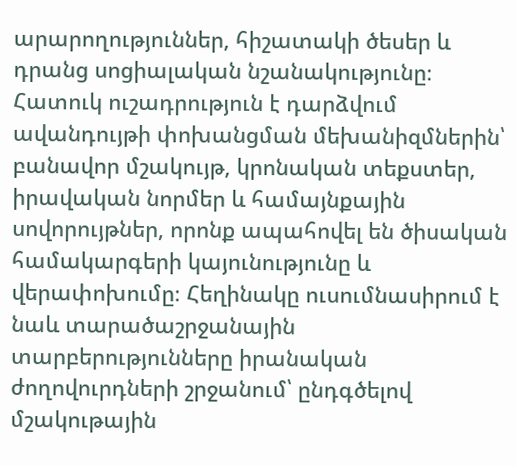արարողություններ, հիշատակի ծեսեր և դրանց սոցիալական նշանակությունը։ Հատուկ ուշադրություն է դարձվում ավանդույթի փոխանցման մեխանիզմներին՝ բանավոր մշակույթ, կրոնական տեքստեր, իրավական նորմեր և համայնքային սովորույթներ, որոնք ապահովել են ծիսական համակարգերի կայունությունը և վերափոխումը։ Հեղինակը ուսումնասիրում է նաև տարածաշրջանային տարբերությունները իրանական ժողովուրդների շրջանում՝ ընդգծելով մշակութային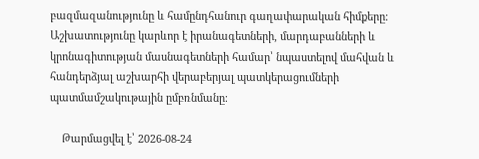բազմազանությունը և համընդհանուր գաղափարական հիմքերը։ Աշխատությունը կարևոր է իրանագետների, մարդաբանների և կրոնագիտության մասնագետների համար՝ նպաստելով մահվան և հանդերձյալ աշխարհի վերաբերյալ պատկերացումների պատմամշակութային ըմբռնմանը։

    Թարմացվել է՝ 2026-08-24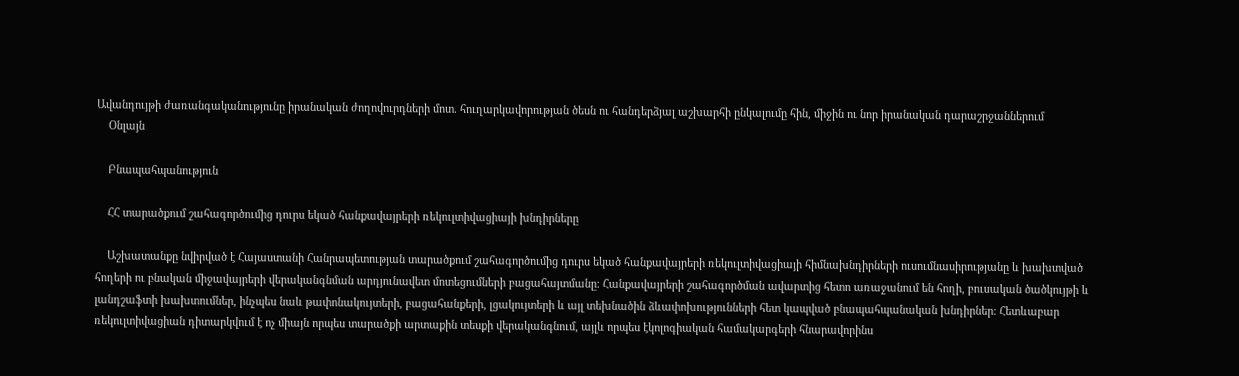Ավանդույթի ժառանգականությունը իրանական ժողովուրդների մոտ. հուղարկավորության ծեսն ու հանդերձյալ աշխարհի ընկալումը հին, միջին ու նոր իրանական դարաշրջաններում
    Օնլայն

    Բնապահպանություն

    ՀՀ տարածքում շահագործումից դուրս եկած հանքավայրերի ռեկուլտիվացիայի խնդիրները

    Աշխատանքը նվիրված է Հայաստանի Հանրապետության տարածքում շահագործումից դուրս եկած հանքավայրերի ռեկուլտիվացիայի հիմնախնդիրների ուսումնասիրությանը և խախտված հողերի ու բնական միջավայրերի վերականգնման արդյունավետ մոտեցումների բացահայտմանը։ Հանքավայրերի շահագործման ավարտից հետո առաջանում են հողի, բուսական ծածկույթի և լանդշաֆտի խախտումներ, ինչպես նաև թափոնակույտերի, բացահանքերի, լցակույտերի և այլ տեխնածին ձևափոխությունների հետ կապված բնապահպանական խնդիրներ։ Հետևաբար ռեկուլտիվացիան դիտարկվում է ոչ միայն որպես տարածքի արտաքին տեսքի վերականգնում, այլև որպես էկոլոգիական համակարգերի հնարավորինս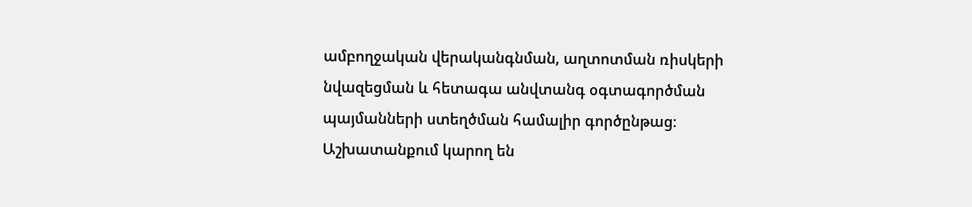ամբողջական վերականգնման, աղտոտման ռիսկերի նվազեցման և հետագա անվտանգ օգտագործման պայմանների ստեղծման համալիր գործընթաց։ Աշխատանքում կարող են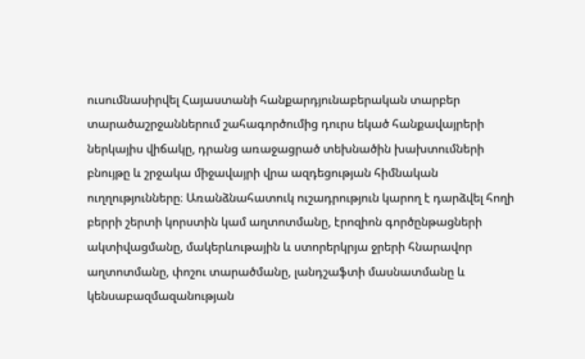ուսումնասիրվել Հայաստանի հանքարդյունաբերական տարբեր տարածաշրջաններում շահագործումից դուրս եկած հանքավայրերի ներկայիս վիճակը, դրանց առաջացրած տեխնածին խախտումների բնույթը և շրջակա միջավայրի վրա ազդեցության հիմնական ուղղությունները։ Առանձնահատուկ ուշադրություն կարող է դարձվել հողի բերրի շերտի կորստին կամ աղտոտմանը, էրոզիոն գործընթացների ակտիվացմանը, մակերևութային և ստորերկրյա ջրերի հնարավոր աղտոտմանը, փոշու տարածմանը, լանդշաֆտի մասնատմանը և կենսաբազմազանության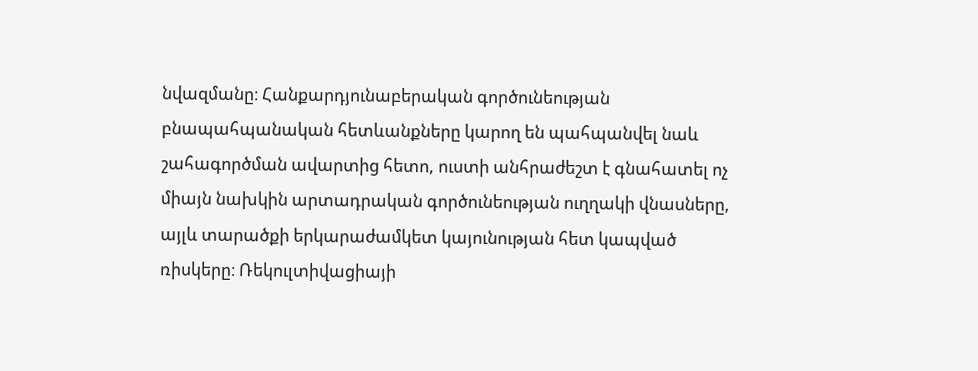նվազմանը։ Հանքարդյունաբերական գործունեության բնապահպանական հետևանքները կարող են պահպանվել նաև շահագործման ավարտից հետո, ուստի անհրաժեշտ է գնահատել ոչ միայն նախկին արտադրական գործունեության ուղղակի վնասները, այլև տարածքի երկարաժամկետ կայունության հետ կապված ռիսկերը։ Ռեկուլտիվացիայի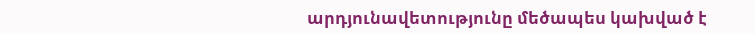արդյունավետությունը մեծապես կախված է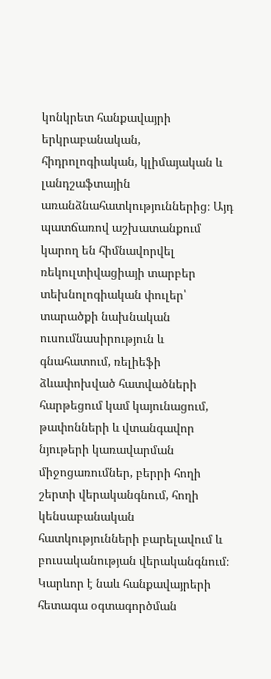կոնկրետ հանքավայրի երկրաբանական, հիդրոլոգիական, կլիմայական և լանդշաֆտային առանձնահատկություններից։ Այդ պատճառով աշխատանքում կարող են հիմնավորվել ռեկուլտիվացիայի տարբեր տեխնոլոգիական փուլեր՝ տարածքի նախնական ուսումնասիրություն և գնահատում, ռելիեֆի ձևափոխված հատվածների հարթեցում կամ կայունացում, թափոնների և վտանգավոր նյութերի կառավարման միջոցառումներ, բերրի հողի շերտի վերականգնում, հողի կենսաբանական հատկությունների բարելավում և բուսականության վերականգնում։ Կարևոր է նաև հանքավայրերի հետագա օգտագործման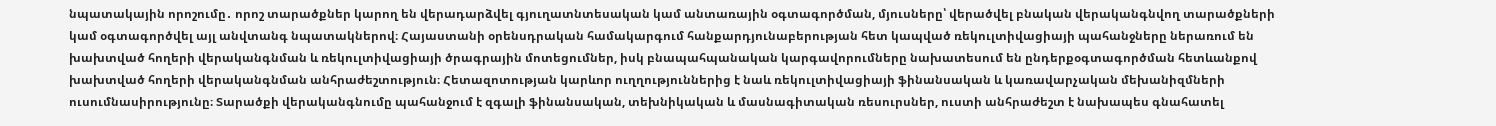նպատակային որոշումը․ որոշ տարածքներ կարող են վերադարձվել գյուղատնտեսական կամ անտառային օգտագործման, մյուսները՝ վերածվել բնական վերականգնվող տարածքների կամ օգտագործվել այլ անվտանգ նպատակներով։ Հայաստանի օրենսդրական համակարգում հանքարդյունաբերության հետ կապված ռեկուլտիվացիայի պահանջները ներառում են խախտված հողերի վերականգնման և ռեկուլտիվացիայի ծրագրային մոտեցումներ, իսկ բնապահպանական կարգավորումները նախատեսում են ընդերքօգտագործման հետևանքով խախտված հողերի վերականգնման անհրաժեշտություն։ Հետազոտության կարևոր ուղղություններից է նաև ռեկուլտիվացիայի ֆինանսական և կառավարչական մեխանիզմների ուսումնասիրությունը։ Տարածքի վերականգնումը պահանջում է զգալի ֆինանսական, տեխնիկական և մասնագիտական ռեսուրսներ, ուստի անհրաժեշտ է նախապես գնահատել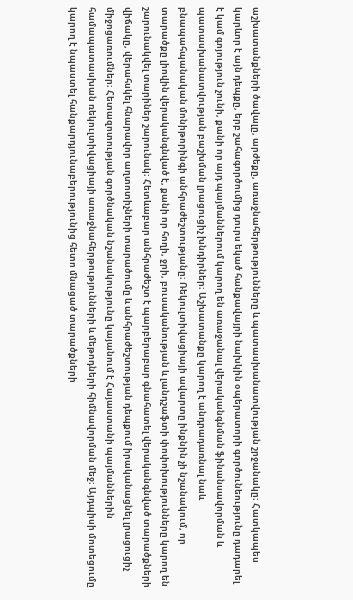աշխատանքների ծավալը, արժեքը, առաջնահերթությունները և պատասխանատվության շրջանակը։ Հատկապես կարևոր է այն դեպքը, երբ շահագործումից դուրս եկած հանքավայրի նախկին օպերատորի գործունեությունը դադարել է կամ գոյություն չունի, քանի որ այդ պայմաններում կարող են առաջանալ վերականգնման ֆինանսավորման և պատասխանատվության բաշխման լրացուցիչ խնդիրներ։ Աշխատանքը կարող է անդրադառնալ նաև բնապահպանական մոնիթորինգի անհրաժեշտությանը։ Ռեկուլտիվացիայի ավարտը ինքնին չի նշանակում, որ տարածքը լիովին վերականգնված է, քանի որ հողի, ջրի, բուսականության և լանդշաֆտի փոփոխությունները կարող են շարունակվել տարիներ շարունակ։ Հետևաբար անհրաժեշտ է պարբերաբար գնահատել վերականգնված տարածքների վիճակը, վերահսկել հնարավոր աղտոտիչների տարածումը և անհրաժեշտության դեպքում իրականացնել լրացուցիչ միջոցառումներ։ Հետազոտության գործնական նշանակությունը կայանում է Հայաստանի պայմաններին համապատասխան ռեկուլտիվացիայի առաջնահերթությունների և մեթոդների հիմնավորման մեջ։ Այդպիսի մոտեցումը կարող է նպաստել հանքարդյունաբերությունից հետո մնացած տարածքների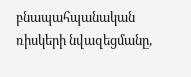բնապահպանական ռիսկերի նվազեցմանը,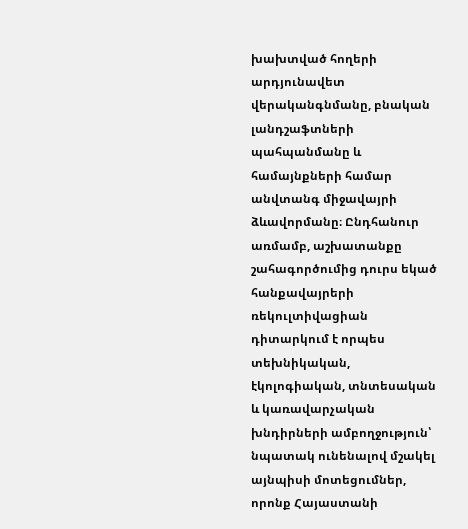խախտված հողերի արդյունավետ վերականգնմանը, բնական լանդշաֆտների պահպանմանը և համայնքների համար անվտանգ միջավայրի ձևավորմանը։ Ընդհանուր առմամբ, աշխատանքը շահագործումից դուրս եկած հանքավայրերի ռեկուլտիվացիան դիտարկում է որպես տեխնիկական, էկոլոգիական, տնտեսական և կառավարչական խնդիրների ամբողջություն՝ նպատակ ունենալով մշակել այնպիսի մոտեցումներ, որոնք Հայաստանի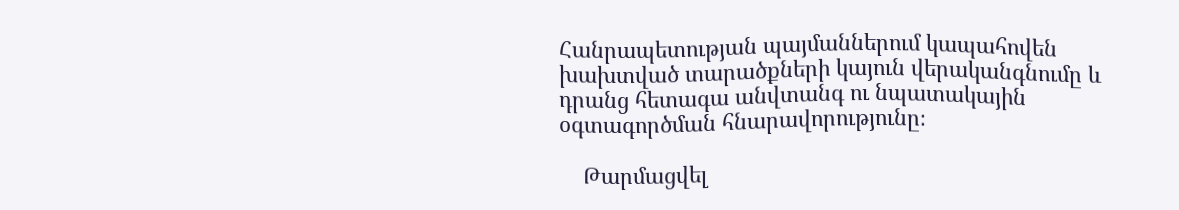Հանրապետության պայմաններում կապահովեն խախտված տարածքների կայուն վերականգնումը և դրանց հետագա անվտանգ ու նպատակային օգտագործման հնարավորությունը։

    Թարմացվել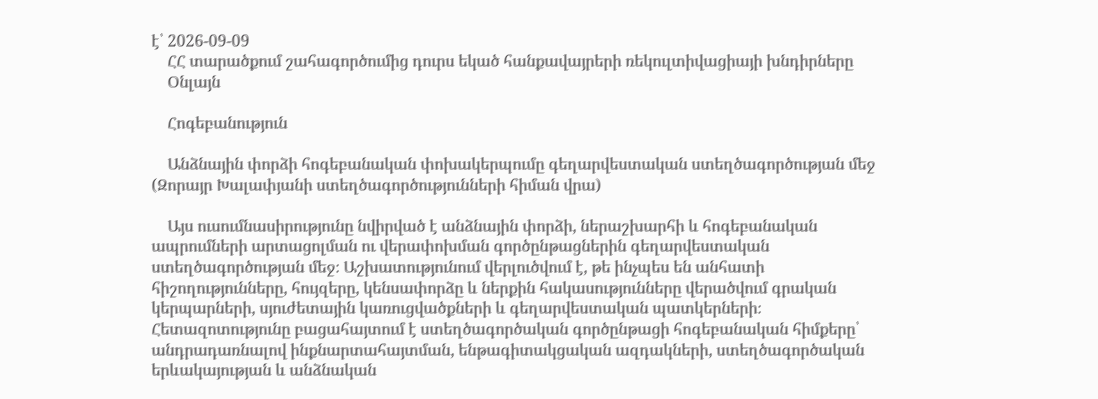է՝ 2026-09-09
    ՀՀ տարածքում շահագործումից դուրս եկած հանքավայրերի ռեկուլտիվացիայի խնդիրները
    Օնլայն

    Հոգեբանություն

    Անձնային փորձի հոգեբանական փոխակերպումը գեղարվեստական ստեղծագործության մեջ (Զորայր Խալափյանի ստեղծագործությունների հիման վրա)

    Այս ուսումնասիրությունը նվիրված է անձնային փորձի, ներաշխարհի և հոգեբանական ապրումների արտացոլման ու վերափոխման գործընթացներին գեղարվեստական ստեղծագործության մեջ։ Աշխատությունում վերլուծվում է, թե ինչպես են անհատի հիշողությունները, հույզերը, կենսափորձը և ներքին հակասությունները վերածվում գրական կերպարների, սյուժետային կառուցվածքների և գեղարվեստական պատկերների։ Հետազոտությունը բացահայտում է ստեղծագործական գործընթացի հոգեբանական հիմքերը՝ անդրադառնալով ինքնարտահայտման, ենթագիտակցական ազդակների, ստեղծագործական երևակայության և անձնական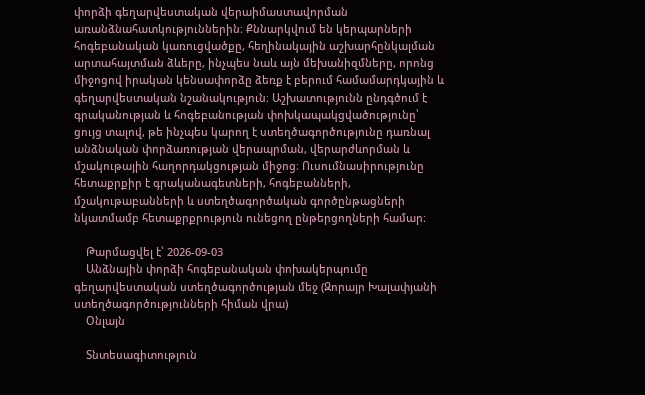փորձի գեղարվեստական վերաիմաստավորման առանձնահատկություններին։ Քննարկվում են կերպարների հոգեբանական կառուցվածքը, հեղինակային աշխարհընկալման արտահայտման ձևերը, ինչպես նաև այն մեխանիզմները, որոնց միջոցով իրական կենսափորձը ձեռք է բերում համամարդկային և գեղարվեստական նշանակություն։ Աշխատությունն ընդգծում է գրականության և հոգեբանության փոխկապակցվածությունը՝ ցույց տալով, թե ինչպես կարող է ստեղծագործությունը դառնալ անձնական փորձառության վերապրման, վերարժևորման և մշակութային հաղորդակցության միջոց։ Ուսումնասիրությունը հետաքրքիր է գրականագետների, հոգեբանների, մշակութաբանների և ստեղծագործական գործընթացների նկատմամբ հետաքրքրություն ունեցող ընթերցողների համար։

    Թարմացվել է՝ 2026-09-03
    Անձնային փորձի հոգեբանական փոխակերպումը գեղարվեստական ստեղծագործության մեջ (Զորայր Խալափյանի ստեղծագործությունների հիման վրա)
    Օնլայն

    Տնտեսագիտություն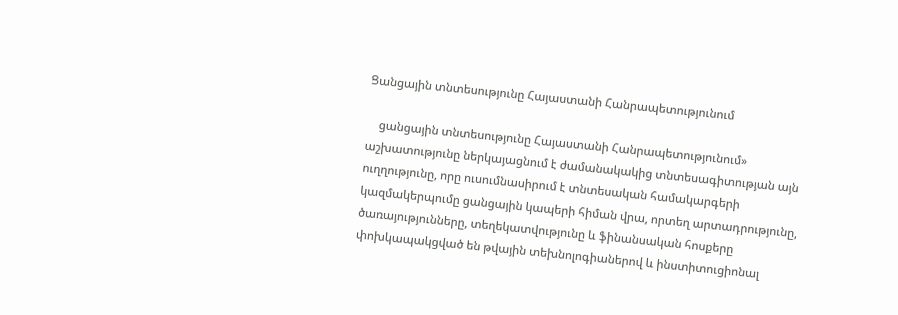Ցանցային տնտեսությունը Հայաստանի Հանրապետությունում

    ցանցային տնտեսությունը Հայաստանի Հանրապետությունում» աշխատությունը ներկայացնում է ժամանակակից տնտեսագիտության այն ուղղությունը, որը ուսումնասիրում է տնտեսական համակարգերի կազմակերպումը ցանցային կապերի հիման վրա, որտեղ արտադրությունը, ծառայությունները, տեղեկատվությունը և ֆինանսական հոսքերը փոխկապակցված են թվային տեխնոլոգիաներով և ինստիտուցիոնալ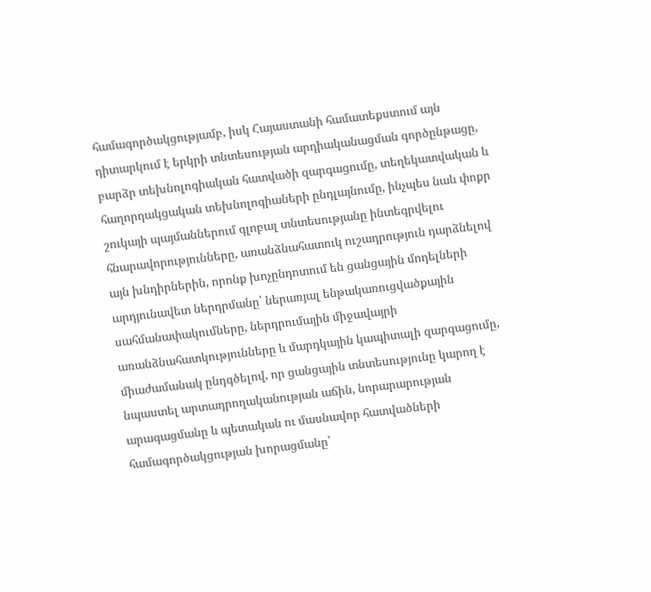համագործակցությամբ, իսկ Հայաստանի համատեքստում այն դիտարկում է երկրի տնտեսության արդիականացման գործընթացը, բարձր տեխնոլոգիական հատվածի զարգացումը, տեղեկատվական և հաղորդակցական տեխնոլոգիաների ընդլայնումը, ինչպես նաև փոքր շուկայի պայմաններում գլոբալ տնտեսությանը ինտեգրվելու հնարավորությունները, առանձնահատուկ ուշադրություն դարձնելով այն խնդիրներին, որոնք խոչընդոտում են ցանցային մոդելների արդյունավետ ներդրմանը՝ ներառյալ ենթակառուցվածքային սահմանափակումները, ներդրումային միջավայրի առանձնահատկությունները և մարդկային կապիտալի զարգացումը, միաժամանակ ընդգծելով, որ ցանցային տնտեսությունը կարող է նպաստել արտադրողականության աճին, նորարարության արագացմանը և պետական ու մասնավոր հատվածների համագործակցության խորացմանը՝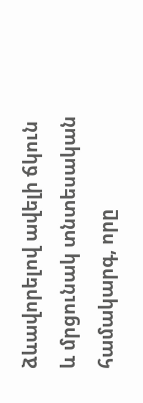ձևավորելով ավելի ճկուն և մրցունակ տնտեսական համակարգ, որը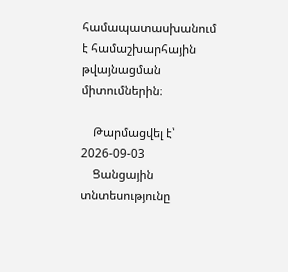համապատասխանում է համաշխարհային թվայնացման միտումներին։

    Թարմացվել է՝ 2026-09-03
    Ցանցային տնտեսությունը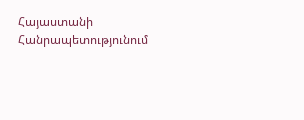Հայաստանի Հանրապետությունում